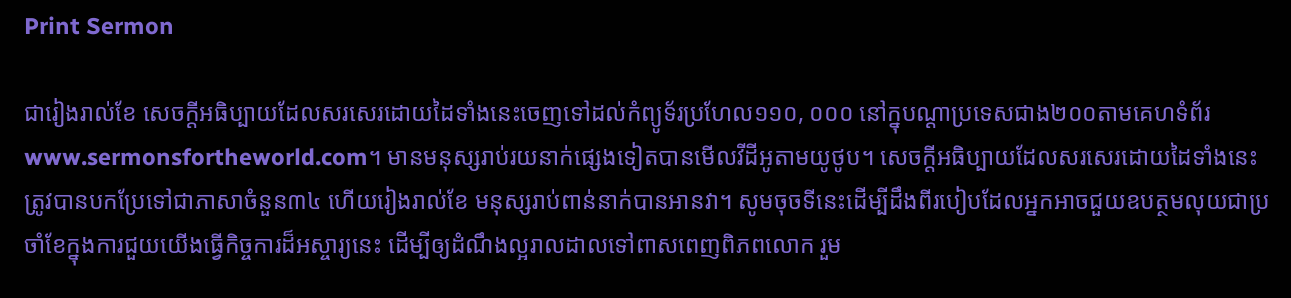Print Sermon

ជារៀងរាល់ខែ សេចក្ដីអធិប្បាយដែលសរសេរដោយដៃទាំងនេះចេញទៅដល់កំព្យូទ័រប្រហែល១១០, ០០០ នៅក្នុបណ្ដាប្រទេសជាង២០០តាមគេហទំព័រwww.sermonsfortheworld.com។ មានមនុស្សរាប់រយនាក់ផ្សេងទៀតបានមើលវីដីអូតាមយូថូប។ សេចក្ដីអធិប្បាយដែលសរសេរដោយដៃទាំងនេះត្រូវបានបកប្រែទៅជាភាសាចំនួន៣៤ ហើយរៀងរាល់ខែ មនុស្សរាប់ពាន់នាក់បានអានវា។ សូមចុចទីនេះដើម្បីដឹងពីរបៀបដែលអ្នកអាចជួយឧបត្ថមលុយជាប្រចាំខែក្នុងការជួយយើងធ្វើកិច្ចការដ៏អស្ចារ្យនេះ ដើម្បីឲ្យដំណឹងល្អរាលដាលទៅពាសពេញពិភពលោក រួម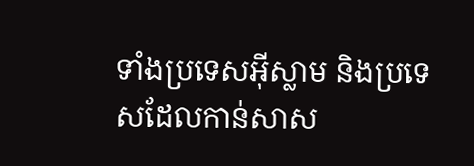ទាំងប្រទេសអ៊ីស្លាម និងប្រទេសដែលកាន់សាស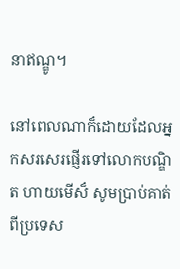នាឥណ្ឌូ។

នៅពេលណាក៏ដោយដែលអ្នកសរសេរផ្ញើរទៅលោកបណ្ឌិត ហាយមើស៏ សូមប្រាប់គាត់ពីប្រទេស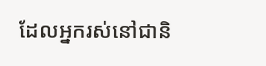ដែលអ្នករស់នៅជានិ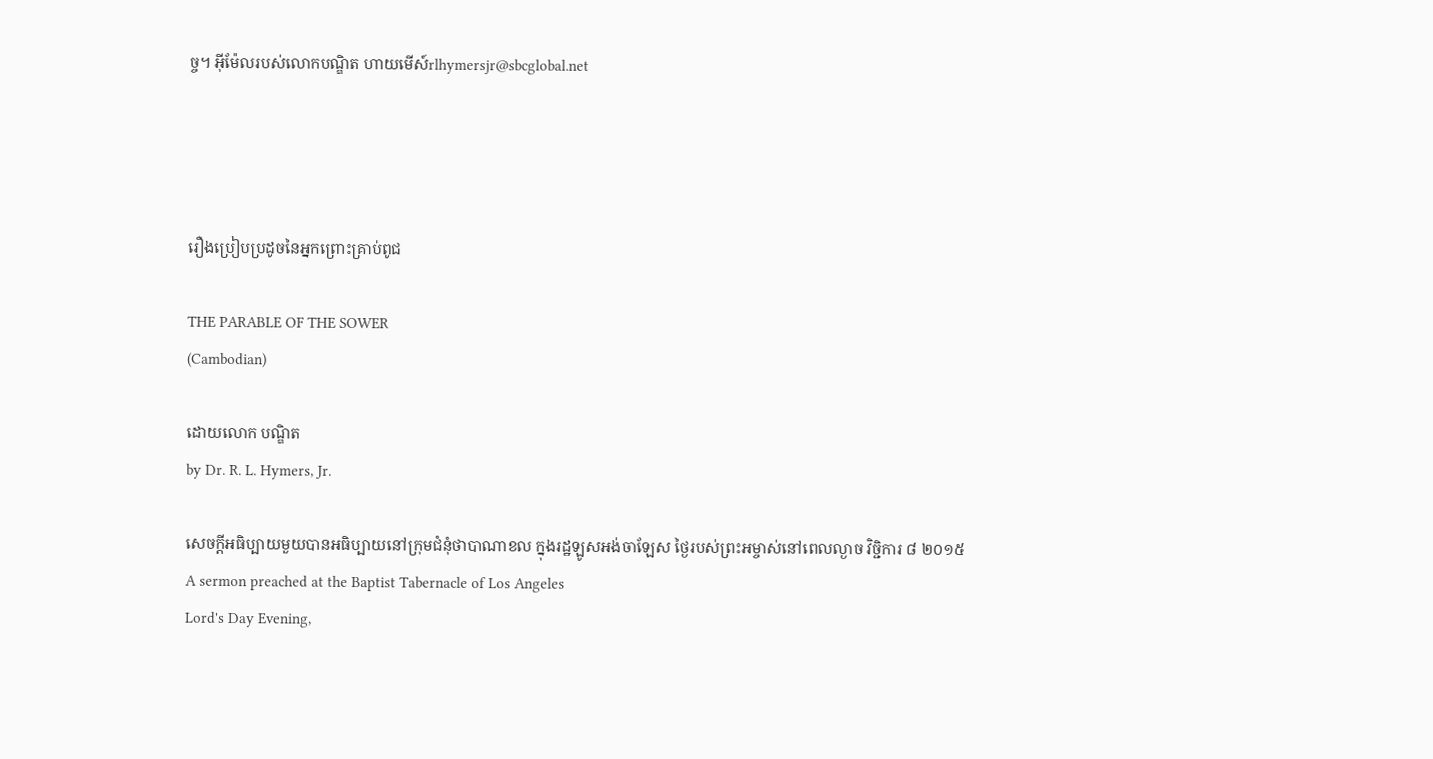ច្ច។ អ៊ីម៉ែលរបស់លោកបណ្ឌិត ហាយមើស៍rlhymersjr@sbcglobal.net




រឿងប្រៀបប្រដូចនៃអ្នកព្រោះគ្រាប់ពូជ

THE PARABLE OF THE SOWER
(Cambodian)

ដោយលោក បណ្ឌិត
by Dr. R. L. Hymers, Jr.

សេចក្ដីអធិប្បាយមួយបានអធិប្បាយនៅក្រុមជំនុំថាបាណាខល ក្នុងរដ្ឋឡូសអង់ចាឡែស ថ្ងៃរបស់ព្រះអម្ចាស់នៅពេលល្ងាច វិច្ជិការ ៨ ២០១៥
A sermon preached at the Baptist Tabernacle of Los Angeles
Lord's Day Evening,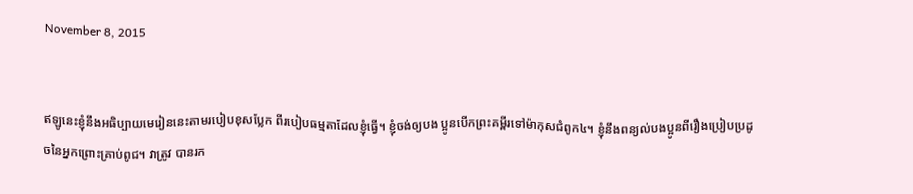November 8, 2015


ឥឡូនេះខ្ញុំនឹងអធិប្បាយមេរៀននេះតាមរបៀបខុសប្លែក ពីរបៀបធម្មតាដែលខ្ញុំធ្វើ។ ខ្ញុំចង់ឲ្យបង ប្អូនបើកព្រះគម្ពីរទៅម៉ាកុសជំពូក៤។ ខ្ញុំនឹងពន្យល់បងប្អូនពីរឿងប្រៀបប្រដូចនៃអ្នកព្រោះគ្រាប់ពូជ។ វាត្រូវ បានរក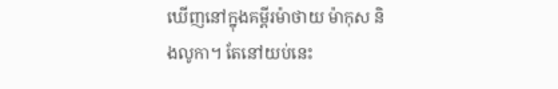ឃើញនៅក្នុងគម្ពីរម៉ាថាយ ម៉ាកុស និងលូកា។ តែនៅយប់នេះ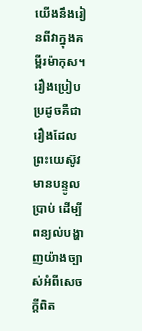យើងនឹងរៀនពីវាក្នុងគម្ពីរម៉ាកុស។ រឿងប្រៀបប្រដូចគឺជារឿងដែលព្រះយេស៊ូវមានបន្ទូលប្រាប់ ដើម្បីពន្យល់បង្ហាញយ៉ាងច្បាស់អំពីសេចក្ដីពិត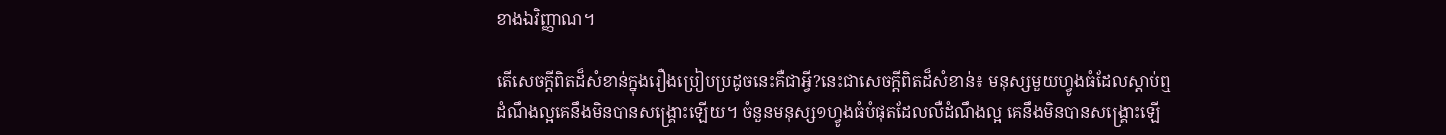ខាងឯវិញ្ញាណ។

តើសេចក្ដីពិតដ៏សំខាន់ក្នុងរឿងប្រៀបប្រដូចនេះគឺជាអ្វី?នេះជាសេចក្ដីពិតដ៏សំខាន់៖ មនុស្សមួយហ្វូងធំដែលស្ដាប់ឮដំណឹងល្អគេនឹងមិនបានសង្រ្គោះឡើយ។ ចំនួនមនុស្ស១ហ្វូងធំបំផុតដែលលឺដំណឹងល្អ គេនឹងមិនបានសង្រ្គោះឡើ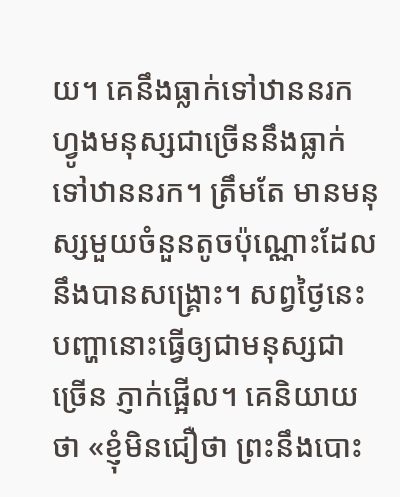យ។ គេនឹងធ្លាក់ទៅឋាននរក ហ្វូងមនុស្សជាច្រើននឹងធ្លាក់ទៅឋាននរក។ ត្រឹមតែ មានមនុស្សមួយចំនួនតូចប៉ុណ្ណោះដែលនឹងបានសង្រ្គោះ។ សព្វថ្ងៃនេះ បញ្ហានោះធ្វើឲ្យជាមនុស្សជាច្រើន ភ្ញាក់ផ្អើល។ គេនិយាយថា «ខ្ញុំមិនជឿថា ព្រះនឹងបោះ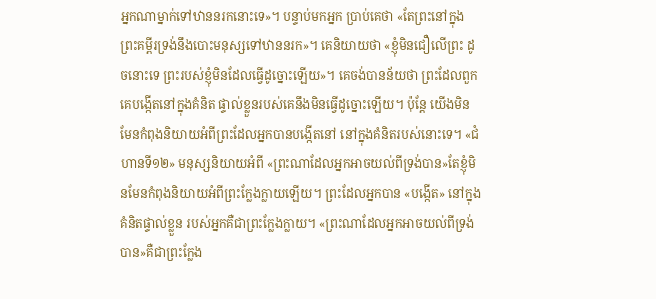អ្នកណាម្នាក់ទៅឋាននរកនោះទេ»។ បន្ទាប់មកអ្នក ប្រាប់គេថា «តែព្រះនៅក្នុងព្រះគម្ពីរទ្រង់នឹងបោះមនុស្សទៅឋាននរក»។ គេនិយាយថា «ខ្ញុំមិនជឿលើព្រះ ដូចនោះទេ ព្រះរបស់ខ្ញុំមិនដែលធ្វើដូច្នោះឡើយ»។ គេចង់បានន័យថា ព្រះដែលពួកគេបង្កើតនៅក្នុងគំនិត ផ្ទាល់ខ្លួនរបស់គេនឹងមិនធ្វើដូច្នោះឡើយ។ ប៉ុន្ដែ យើងមិនមែនកំពុងនិយាយអំពីព្រះដែលអ្នកបានបង្កើតនៅ នៅក្នុងគំនិតរបស់នោះទេ។ «ជំហានទី១២» មនុស្សនិយាយអំពី «ព្រះណាដែលអ្នកអាចយល់ពីទ្រង់បាន»តែខ្ញុំមិនមែនកំពុងនិយាយអំពីព្រះក្លែងក្លាយឡើយ។ ព្រះដែលអ្នកបាន «បង្កើត» នៅក្នុងគំនិតផ្ទាល់ខ្លួន របស់អ្នកគឺជាព្រះក្លែងក្លាយ។ «ព្រះណាដែលអ្នកអាចយល់ពីទ្រង់បាន»គឺជាព្រះក្លែង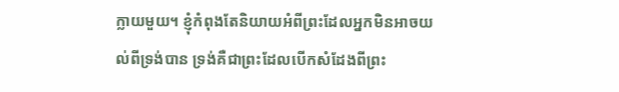ក្លាយមួយ។ ខ្ញុំកំពុងតែនិយាយអំពីព្រះដែលអ្នកមិនអាចយល់ពីទ្រង់បាន ទ្រង់គឺជាព្រះដែលបើកសំដែងពីព្រះ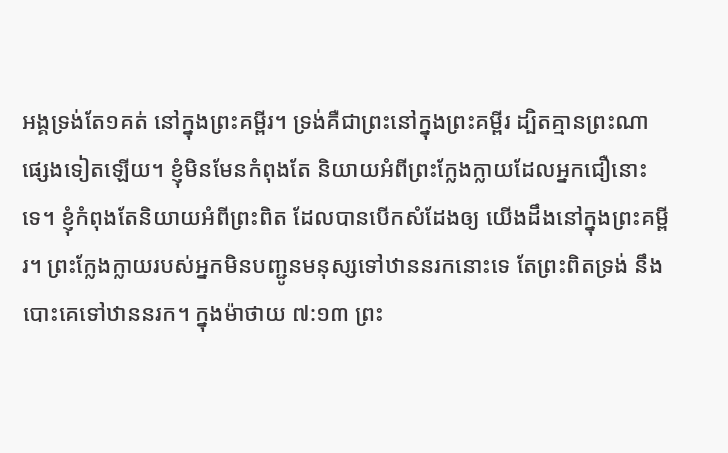អង្គទ្រង់តែ១គត់ នៅក្នុងព្រះគម្ពីរ។ ទ្រង់គឺជាព្រះនៅក្នុងព្រះគម្ពីរ ដ្បិតគ្មានព្រះណាផ្សេងទៀតឡើយ។ ខ្ញុំមិនមែនកំពុងតែ និយាយអំពីព្រះក្លែងក្លាយដែលអ្នកជឿនោះទេ។ ខ្ញុំកំពុងតែនិយាយអំពីព្រះពិត ដែលបានបើកសំដែងឲ្យ យើងដឹងនៅក្នុងព្រះគម្ពីរ។ ព្រះក្លែងក្លាយរបស់អ្នកមិនបញ្ជូនមនុស្សទៅឋាននរកនោះទេ តែព្រះពិតទ្រង់ នឹងបោះគេទៅឋាននរក។ ក្នុងម៉ាថាយ ៧:១៣ ព្រះ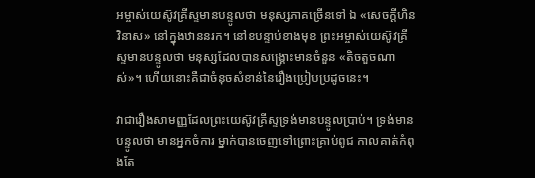អម្ចាស់យេស៊ូវគ្រីស្ទមានបន្ទូលថា មនុស្សភាគច្រើនទៅ ឯ «សេចក្ដីហិនវិនាស» នៅក្នុងឋាននរក។ នៅខបន្ទាប់ខាងមុខ ព្រះអម្ចាស់យេស៊ូវគ្រីស្ទមានបន្ទូលថា មនុស្សដែលបានសង្រ្គោះមានចំនួន «តិចតួចណាស់»។ ហើយនោះគឺជាចំនុចសំខាន់នៃរឿងប្រៀបប្រដូចនេះ។

វាជារឿងសាមញ្ញដែលព្រះយេស៊ូវគ្រីស្ទទ្រង់មានបន្ទូលប្រាប់។ ទ្រង់មានបន្ទូលថា មានអ្នកចំការ ម្នាក់បានចេញទៅព្រោះគ្រាប់ពូជ កាលគាត់កំពុងតែ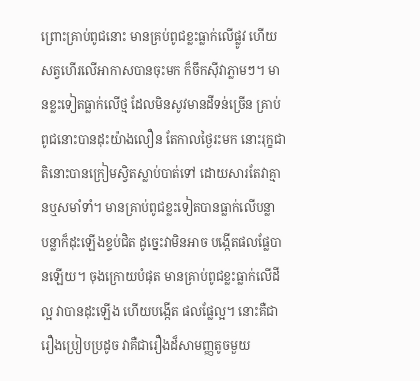ព្រោះគ្រាប់ពូជនោះ មានគ្រប់ពូជខ្លះធ្លាក់លើផ្លូវ ហើយ សត្វហើរលើអាកាសបានចុះមក ក៏ចឹកស៊ីវាភ្លាមៗ។ មានខ្លះទៀតធ្លាក់លើថ្ម ដែលមិនសូវមានដីទន់ច្រើន គ្រាប់ពូជនោះបានដុះយ៉ាងលឿន តែកាលថ្ងៃរះមក នោះរុក្ខជាតិនោះបានក្រៀមស្វិតស្លាប់បាត់ទៅ ដោយសារតែវាគ្មានឬសមាំទាំ។ មានគ្រាប់ពូជខ្លះទៀតបានធ្លាក់លើបន្លា បន្លាក៏ដុះឡើងខ្ទប់ជិត ដូច្នេះវាមិនអាច បង្កើតផលផ្លែបានឡើយ។ ចុងក្រោយបំផុត មានគ្រាប់ពូជខ្លះធ្លាក់លើដីល្អ វាបានដុះឡើង ហើយបង្កើត ផលផ្លែល្អ។ នោះគឺជារឿងប្រៀបប្រដូច វាគឺជារឿងដ៏សាមញ្ញតូចមួយ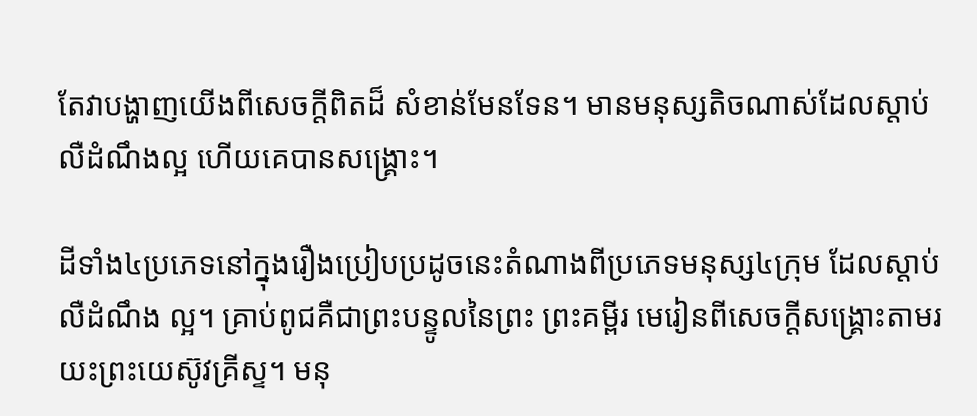តែវាបង្ហាញយើងពីសេចក្ដីពិតដ៏ សំខាន់មែនទែន។ មានមនុស្សតិចណាស់ដែលស្ដាប់លឺដំណឹងល្អ ហើយគេបានសង្រ្គោះ។

ដីទាំង៤ប្រភេទនៅក្នុងរឿងប្រៀបប្រដូចនេះតំណាងពីប្រភេទមនុស្ស៤ក្រុម ដែលស្ដាប់លឺដំណឹង ល្អ។ គ្រាប់ពូជគឺជាព្រះបន្ទូលនៃព្រះ ព្រះគម្ពីរ មេរៀនពីសេចក្ដីសង្រ្គោះតាមរយះព្រះយេស៊ូវគ្រីស្ទ។ មនុ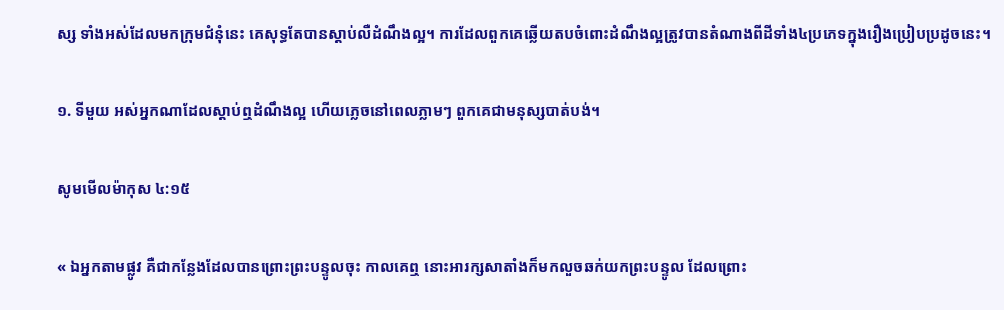ស្ស ទាំងអស់ដែលមកក្រុមជំនុំនេះ គេសុទ្ធតែបានស្ដាប់លឺដំណឹងល្អ។ ការដែលពួកគេឆ្លើយតបចំពោះដំណឹងល្អត្រូវបានតំណាងពីដីទាំង៤ប្រភេទក្នុងរឿងប្រៀបប្រដូចនេះ។

១. ទីមួយ អស់អ្នកណាដែលស្ដាប់ឮដំណឹងល្អ ហើយភ្លេចនៅពេលភ្លាមៗ ពួកគេជាមនុស្សបាត់បង់។

សូមមើលម៉ាកុស ៤:១៥

« ឯអ្នកតាមផ្លូវ គឺជាកន្លែងដែលបានព្រោះព្រះបន្ទូលចុះ កាលគេឮ នោះអារក្សសាតាំងក៏មកលួចឆក់យកព្រះបន្ទូល ដែលព្រោះ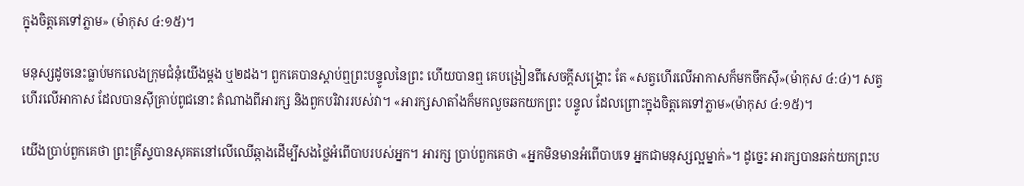ក្នុងចិត្តគេទៅភ្លាម» (ម៉ាកុស ៤:១៥)។

មនុស្សដូចនេះធ្លាប់មកលេងក្រុមជំនុំយើងម្ដង ឬ២ដង។ ពួកគេបានស្ដាប់ឮព្រះបន្ទូលនៃព្រះ ហើយបានឮ គេបង្រៀនពីសេចក្ដីសង្រ្គោះ តែ «សត្វហើរលើអាកាសក៏មកចឹកស៊ី»(ម៉ាកុស ៤:៤)។ សត្វហើរលើអាកាស ដែលបានស៊ីគ្រាប់ពូជនោះ តំណាងពីអារក្ស និងពួកបរិវាររបស់វា។ «អារក្សសាតាំងក៏មកលួចឆកយកព្រះ បន្ទូល ដែលព្រោះក្នុងចិត្ដគេទៅភ្លាម»(ម៉ាកុស ៤:១៥)។

យើងប្រាប់ពួកគេថា ព្រះគ្រីស្ទបានសុគតនៅលើឈើឆ្កាងដើម្បីសងថ្លៃអំពើបាបរបស់អ្នក។ អារក្ស ប្រាប់ពួកគេថា «អ្នកមិនមានអំពើបាបទេ អ្នកជាមនុស្សល្អម្នាក់»។ ដូច្នេះ អារក្សបានឆក់យកព្រះប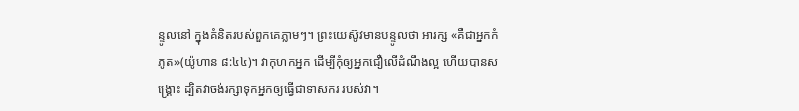ន្ទូលនៅ ក្នុងគំនិតរបស់ពួកគេភ្លាមៗ។ ព្រះយេស៊ូវមានបន្ទូលថា អារក្ស «គឺជាអ្នកកំភូត»(យ៉ូហាន ៨:៤៤)។ វាកុហកអ្នក ដើម្បីកុំឲ្យអ្នកជឿលើដំណឹងល្អ ហើយបានសង្រ្គោះ ដ្បិតវាចង់រក្សាទុកអ្នកឲ្យធ្វើជាទាសករ របស់វា។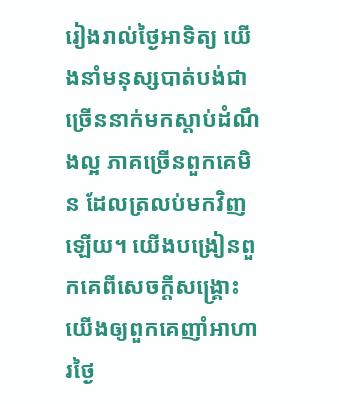រៀងរាល់ថ្ងៃអាទិត្យ យើងនាំមនុស្សបាត់បង់ជាច្រើននាក់មកស្ដាប់ដំណឹងល្អ ភាគច្រើនពួកគេមិន ដែលត្រលប់មកវិញឡើយ។ យើងបង្រៀនពួកគេពីសេចក្ដីសង្រ្គោះ យើងឲ្យពួកគេញាំអាហារថ្ងៃ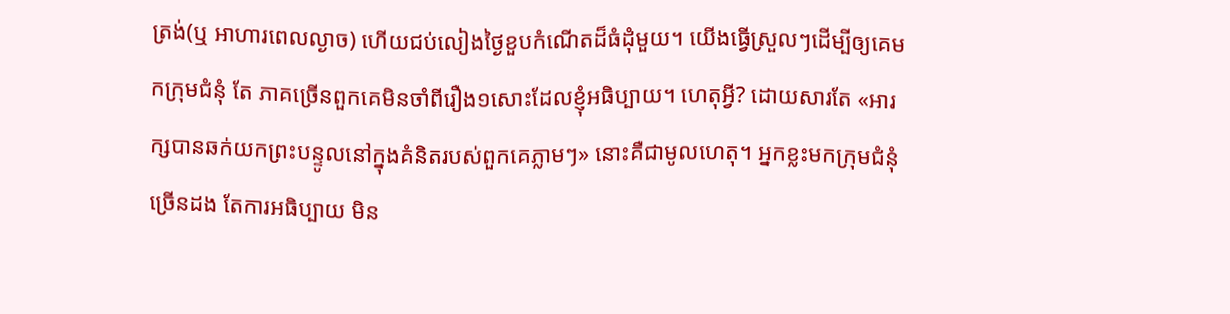ត្រង់(ឬ អាហារពេលល្ងាច) ហើយជប់លៀងថ្ងៃខួបកំណើតដ៏ធំដុំមួយ។ យើងធ្វើស្រួលៗដើម្បីឲ្យគេមកក្រុមជំនុំ តែ ភាគច្រើនពួកគេមិនចាំពីរឿង១សោះដែលខ្ញុំអធិប្បាយ។ ហេតុអ្វី? ដោយសារតែ «អារក្សបានឆក់យកព្រះបន្ទូលនៅក្នុងគំនិតរបស់ពួកគេភ្លាមៗ» នោះគឺជាមូលហេតុ។ អ្នកខ្លះមកក្រុមជំនុំច្រើនដង តែការអធិប្បាយ មិន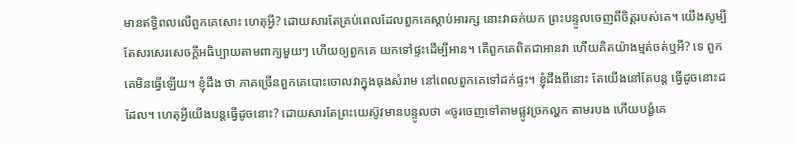មានឥទ្ធិពលលើពួកគេសោះ ហេតុអ្វី? ដោយសារតែគ្រប់ពេលដែលពួកគេស្ដាប់អារក្ស នោះវាឆក់យក ព្រះបន្ទូលចេញពីចិត្ដរបស់គេ។ យើងសូម្បីតែសរសេរសេចក្ដីអធិប្បាយតាមពាក្យមួយៗ ហើយឲ្យពួកគេ យកទៅផ្ទះដើម្បីអាន។ តើពួកគេពិតជាអានវា ហើយគិតយ៉ាងម្មត់ចត់ឬអី? ទេ ពួកគេមិនធ្វើឡើយ។ ខ្ញុំដឹង ថា ភាគច្រើនពួកគេបោះចោលវាក្នុងធុងសំរាម នៅពេលពួកគេទៅដក់ផ្ទះ។ ខ្ញុំដឹងពីនោះ តែយើងនៅតែបន្ដ ធ្វើដូចនោះដដែល។ ហេតុអ្វីយើងបន្ដធ្វើដូចនោះ? ដោយសារតែព្រះយេស៊ូវមានបន្ទូលថា «ចូរចេញទៅតាមផ្លូវច្រកល្ហក តាមរបង ហើយបង្ខំគេ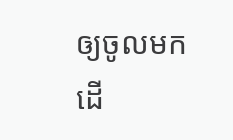ឲ្យចូលមក ដើ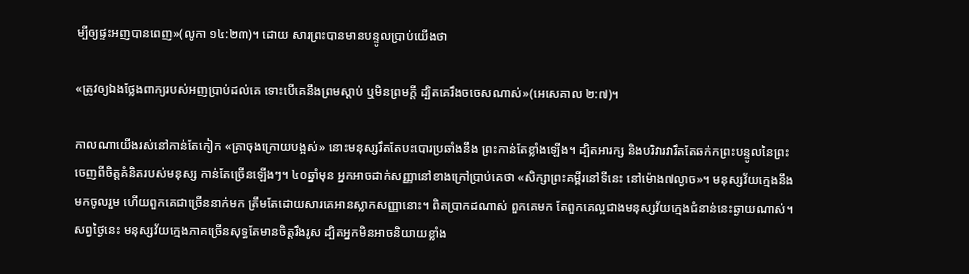ម្បីឲ្យផ្ទះអញបានពេញ»(លូកា ១៤:២៣)។ ដោយ សារព្រះបានមានបន្ទូលប្រាប់យើងថា

«ត្រូវឲ្យឯងថ្លែងពាក្យរបស់អញប្រាប់ដល់គេ ទោះបើគេនឹងព្រមស្តាប់ ឬមិនព្រមក្តី ដ្បិតគេរឹងចចេសណាស់»(អេសេគាល ២:៧)។

កាលណាយើងរស់នៅកាន់តែកៀក «គ្រាចុងក្រោយបង្អស់» នោះមនុស្សរឹតតែបះបោរប្រឆាំងនឹង ព្រះកាន់តែខ្លាំងឡើង។ ដ្បិតអារក្ស និងបរិវារវារឹតតែឆក់កព្រះបន្ទូលនៃព្រះចេញពីចិត្ដគំនិតរបស់មនុស្ស កាន់តែច្រើនឡើងៗ។ ៤០ឆ្នាំមុន អ្នកអាចដាក់សញ្ញានៅខាងក្រៅប្រាប់គេថា «សិក្សាព្រះគម្ពីរនៅទីនេះ នៅម៉ោង៧ល្ងាច»។ មនុស្សវ័យក្មេងនឹងមកចូលរួម ហើយពួកគេជាច្រើននាក់មក ត្រឹមតែដោយសារគេអានស្លាកសញ្ញានោះ។ ពិតប្រាកដណាស់ ពួកគេមក តែពួកគេល្អជាងមនុស្សវ័យក្មេងជំនាន់នេះឆ្ងាយណាស់។ សព្វថ្ងៃនេះ មនុស្សវ័យក្មេងភាគច្រើនសុទ្ធតែមានចិត្ដរឹងរូស ដ្បិតអ្នកមិនអាចនិយាយខ្លាំង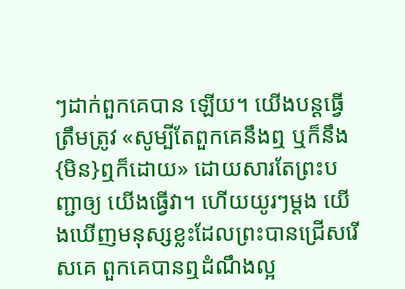ៗដាក់ពួកគេបាន ឡើយ។ យើងបន្ដធ្វើត្រឹមត្រូវ «សូម្បីតែពួកគេនឹងឮ ឬក៏នឹង{មិន}ឮក៏ដោយ» ដោយសារតែព្រះបញ្ជាឲ្យ យើងធ្វើវា។ ហើយយូរៗម្ដង យើងឃើញមនុស្សខ្លះដែលព្រះបានជ្រើសរើសគេ ពួកគេបានឮដំណឹងល្អ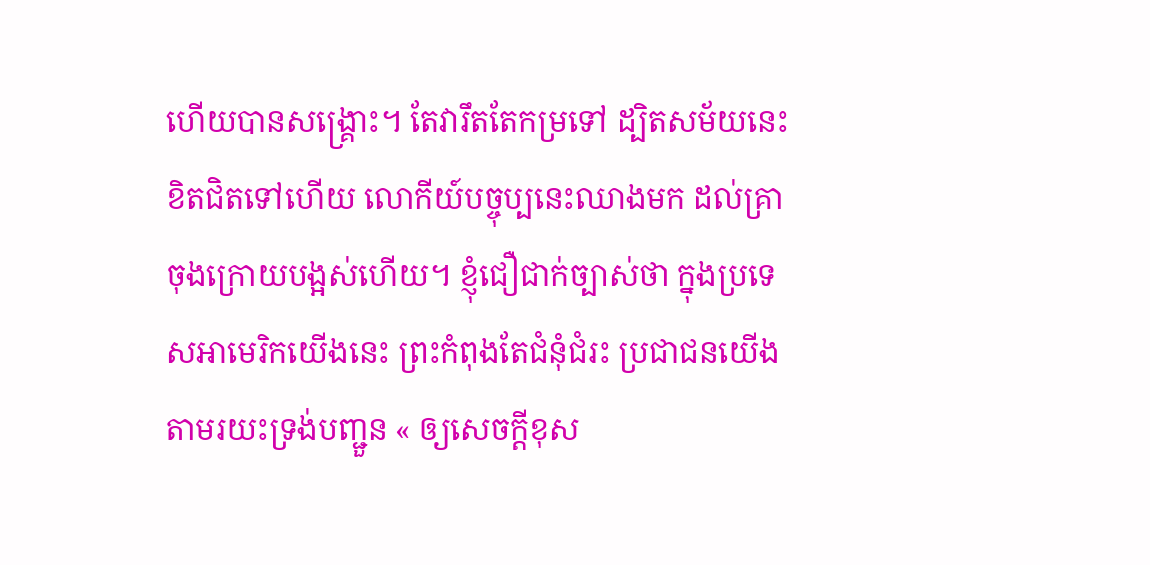ហើយបានសង្រ្គោះ។ តែវារឹតតែកម្រទៅ ដ្បិតសម័យនេះខិតជិតទៅហើយ លោកីយ៍បច្ចុប្បនេះឈាងមក ដល់គ្រាចុងក្រោយបង្អស់ហើយ។ ខ្ញុំជឿជាក់ច្បាស់ថា ក្នុងប្រទេសអាមេរិកយើងនេះ ព្រះកំពុងតែជំនុំជំរះ ប្រជាជនយើងតាមរយះទ្រង់បញ្ជួន « ឲ្យសេចក្តីខុស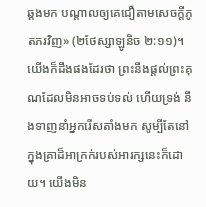ឆ្គងមក បណ្តាលឲ្យគេជឿតាមសេចក្តីភូតភរវិញ» (២ថែស្សាឡូនិច ២:១១)។ យើងក៏ដឹងផងដែរថា ព្រះនឹងផ្ដល់ព្រះគុណដែលមិនអាចទប់ទល់ ហើយទ្រង់ នឹងទាញនាំអ្នករើសតាំងមក សូម្បីតែនៅក្នុងគ្រាដ៏អាក្រក់របស់អារក្សនេះក៏ដោយ។ យើងមិន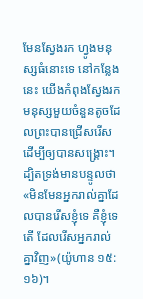មែនស្វែងរក ហ្វូងមនុស្សធំនោះទេ នៅកន្លែងនេះ យើងកំពុងស្វែងរកមនុស្សមួយចំនួនតូចដែលព្រះបានជ្រើសរើស ដើម្បីឲ្យបានសង្រ្គោះ។ ដ្បិតទ្រង់មានបន្ទូលថា «មិនមែនអ្នករាល់គ្នាដែលបានរើសខ្ញុំទេ គឺខ្ញុំទេតើ ដែលរើសអ្នករាល់គ្នាវិញ»(យ៉ូហាន ១៥:១៦)។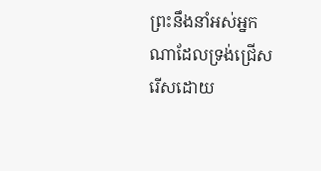ព្រះនឹងនាំអស់អ្នកណាដែលទ្រង់ជ្រើសរើសដោយ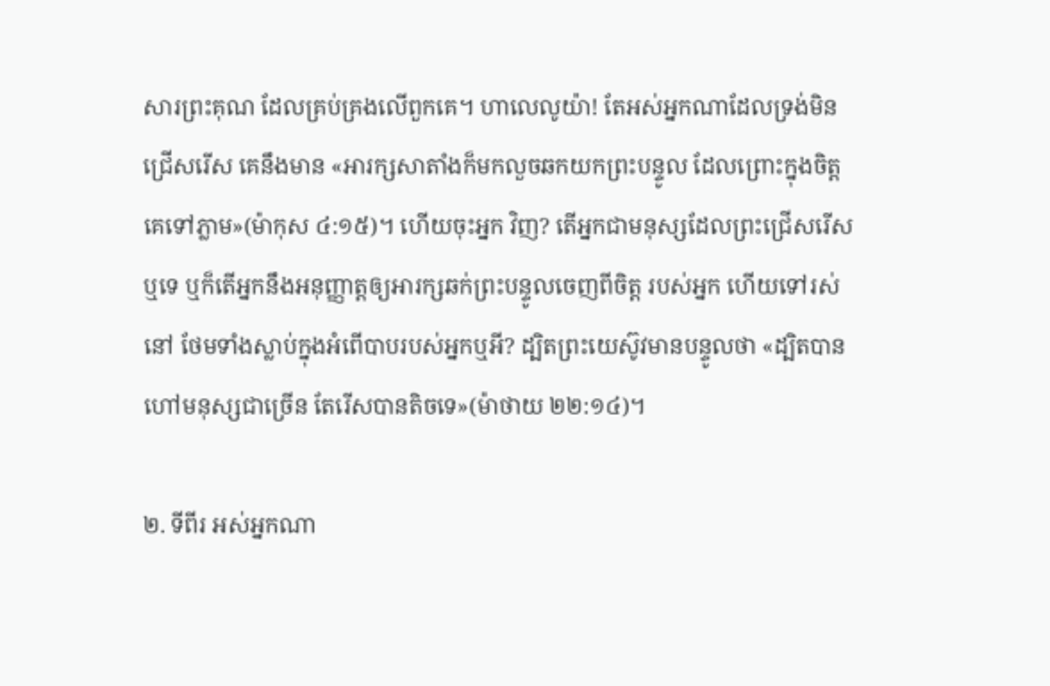សារព្រះគុណ ដែលគ្រប់គ្រងលើពួកគេ។ ហាលេលូយ៉ា! តែអស់អ្នកណាដែលទ្រង់មិនជ្រើសរើស គេនឹងមាន «អារក្សសាតាំងក៏មកលួចឆកយកព្រះបន្ទូល ដែលព្រោះក្នុងចិត្ដគេទៅភ្លាម»(ម៉ាកុស ៤:១៥)។ ហើយចុះអ្នក វិញ? តើអ្នកជាមនុស្សដែលព្រះជ្រើសរើសឬទេ ឬក៏តើអ្នកនឹងអនុញ្ញាត្ដឲ្យអារក្សឆក់ព្រះបន្ទូលចេញពីចិត្ដ របស់អ្នក ហើយទៅរស់នៅ ថែមទាំងស្លាប់ក្នុងអំពើបាបរបស់អ្នកឬអី? ដ្បិតព្រះយេស៊ូវមានបន្ទូលថា «ដ្បិតបានហៅមនុស្សជាច្រើន តែរើសបានតិចទេ»(ម៉ាថាយ ២២:១៤)។

២. ទីពីរ អស់អ្នកណា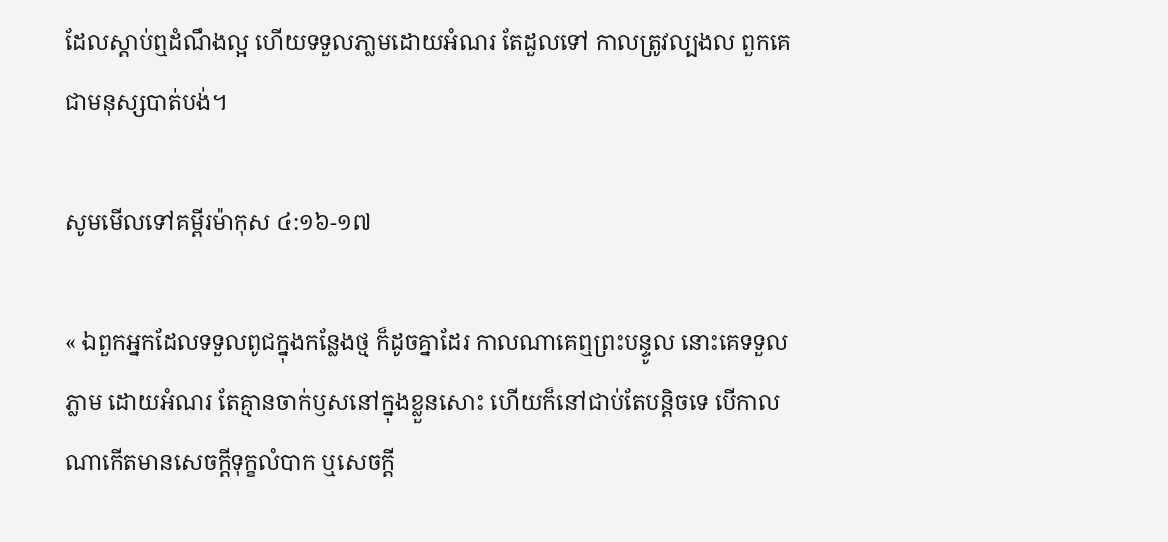ដែលស្ដាប់ឮដំណឹងល្អ ហើយទទួលភា្លមដោយអំណរ តែដួលទៅ កាលត្រូវល្បងល ពួកគេជាមនុស្សបាត់បង់។

សូមមើលទៅគម្ពីរម៉ាកុស ៤:១៦-១៧

« ឯពួកអ្នកដែលទទួលពូជក្នុងកន្លែងថ្ម ក៏ដូចគ្នាដែរ កាលណាគេឮព្រះបន្ទូល នោះគេទទួលភ្លាម ដោយអំណរ តែគ្មានចាក់ឫសនៅក្នុងខ្លួនសោះ ហើយក៏នៅជាប់តែបន្តិចទេ បើកាលណាកើតមានសេចក្តីទុក្ខលំបាក ឬសេចក្តី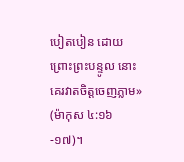បៀតបៀន ដោយព្រោះព្រះបន្ទូល នោះគេរវាតចិត្តចេញភ្លាម» (ម៉ាកុស ៤:១៦-១៧)។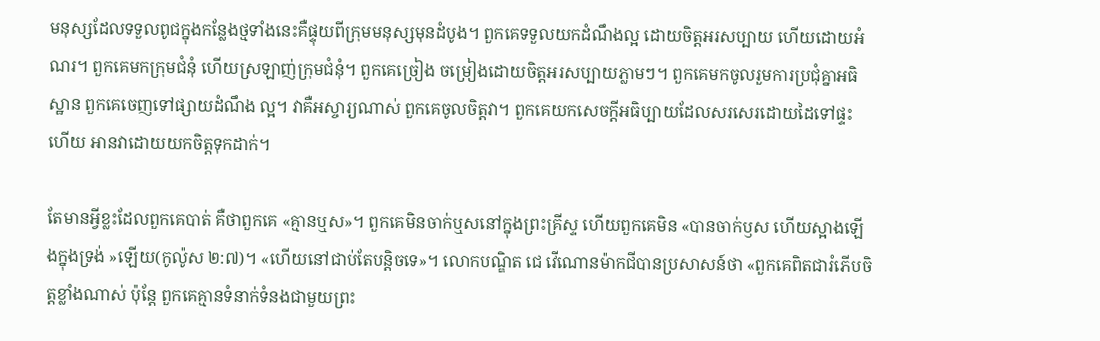មនុស្សដែលទទួលពូជក្នុងកន្លែងថ្មទាំងនេះគឺផ្ទុយពីក្រុមមនុស្សមុនដំបូង។ ពួកគេទទួលយកដំណឹងល្អ ដោយចិត្ដអរសប្បាយ ហើយដោយអំណរ។ ពួកគេមកក្រុមជំនុំ ហើយស្រឡាញ់ក្រុមជំនុំ។ ពួកគេច្រៀង ចម្រៀងដោយចិត្ដអរសប្បាយភ្លាមៗ។ ពួកគេមកចូលរួមការប្រជុំគ្នាអធិស្ឋាន ពួកគេចេញទៅផ្សាយដំណឹង ល្អ។ វាគឺអស្ចារ្យណាស់ ពួកគេចូលចិត្ដវា។ ពួកគេយកសេចក្ដីអធិប្បាយដែលសរសេរដោយដៃទៅផ្ទះ ហើយ អានវាដោយយកចិត្ដទុកដាក់។

តែមានអ្វីខ្លះដែលពួកគេបាត់ គឺថាពួកគេ «គ្មានឬស»។ ពួកគេមិនចាក់ឬសនៅក្នុងព្រះគ្រីស្ទ ហើយពួកគេមិន «បានចាក់ឫស ហើយស្អាងឡើងក្នុងទ្រង់ »ឡើយ(កូល៉ូស ២:៧)។ «ហើយនៅជាប់តែបន្ដិចទេ»។ លោកបណ្ឌិត ជេ វើណោនម៉ាកជីបានប្រសាសន៍ថា «ពួកគេពិតជារំភើបចិត្ដខ្លាំងណាស់ ប៉ុន្ដែ ពួកគេគ្មានទំនាក់ទំនងជាមួយព្រះ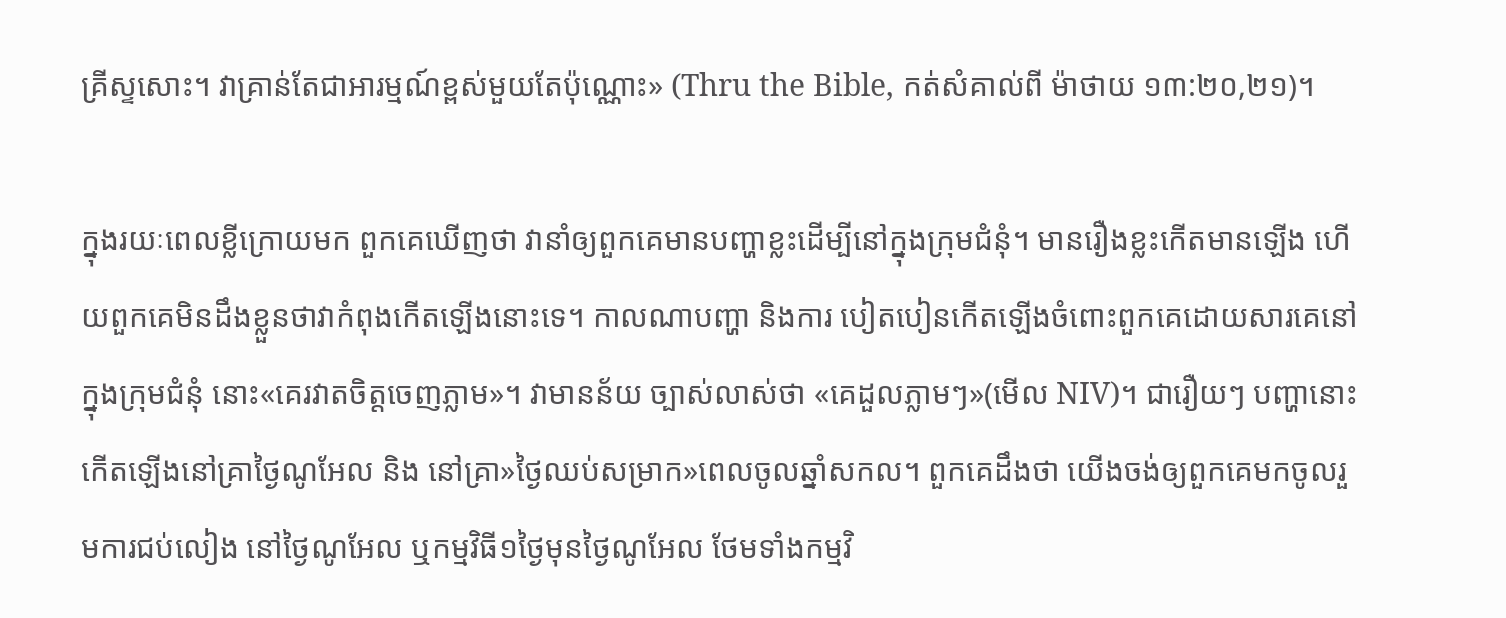គ្រីស្ទសោះ។ វាគ្រាន់តែជាអារម្មណ៍ខ្ពស់មួយតែប៉ុណ្ណោះ» (Thru the Bible, កត់សំគាល់ពី ម៉ាថាយ ១៣:២០,២១)។

ក្នុងរយៈពេលខ្លីក្រោយមក ពួកគេឃើញថា វានាំឲ្យពួកគេមានបញ្ហាខ្លះដើម្បីនៅក្នុងក្រុមជំនុំ។ មានរឿងខ្លះកើតមានឡើង ហើយពួកគេមិនដឹងខ្លួនថាវាកំពុងកើតឡើងនោះទេ។ កាលណាបញ្ហា និងការ បៀតបៀនកើតឡើងចំពោះពួកគេដោយសារគេនៅក្នុងក្រុមជំនុំ នោះ«គេរវាតចិត្ដចេញភ្លាម»។ វាមានន័យ ច្បាស់លាស់ថា «គេដួលភ្លាមៗ»(មើល NIV)។ ជារឿយៗ បញ្ហានោះកើតឡើងនៅគ្រាថ្ងៃណូអែល និង នៅគ្រា»ថ្ងៃឈប់សម្រាក»ពេលចូលឆ្នាំសកល។ ពួកគេដឹងថា យើងចង់ឲ្យពួកគេមកចូលរួមការជប់លៀង នៅថ្ងៃណូអែល ឬកម្មវិធី១ថ្ងៃមុនថ្ងៃណូអែល ថែមទាំងកម្មវិ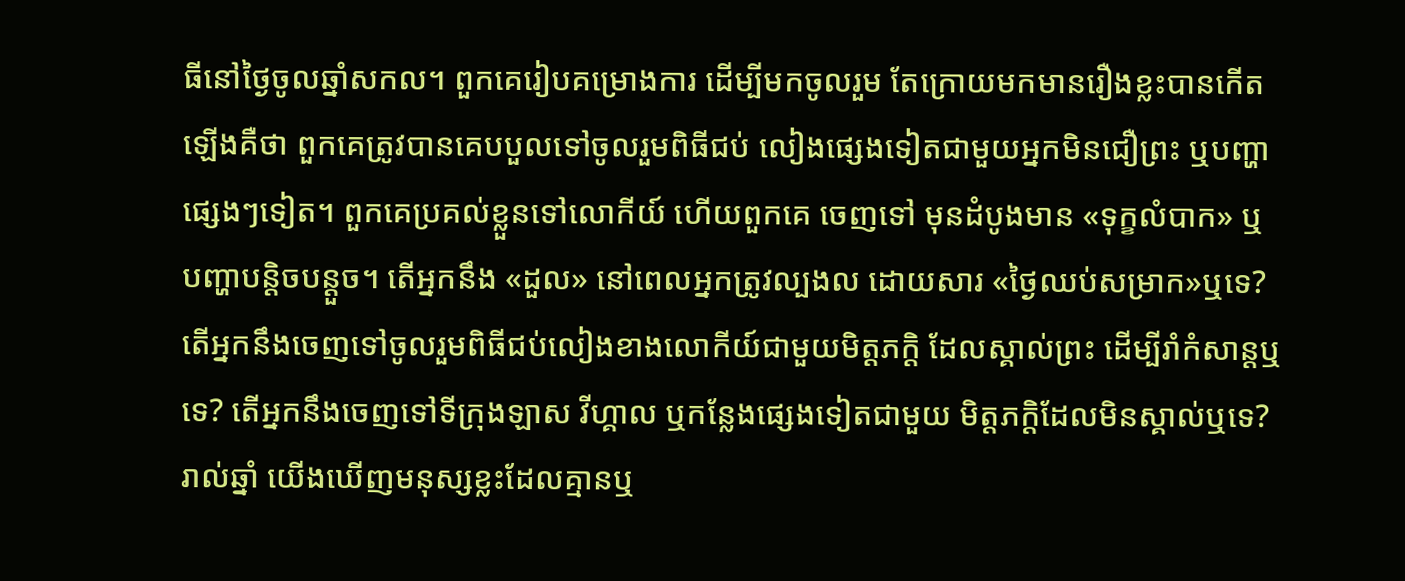ធីនៅថ្ងៃចូលឆ្នាំសកល។ ពួកគេរៀបគម្រោងការ ដើម្បីមកចូលរួម តែក្រោយមកមានរឿងខ្លះបានកើតឡើងគឺថា ពួកគេត្រូវបានគេបបួលទៅចូលរួមពិធីជប់ លៀងផ្សេងទៀតជាមួយអ្នកមិនជឿព្រះ ឬបញ្ហាផ្សេងៗទៀត។ ពួកគេប្រគល់ខ្លួនទៅលោកីយ៍ ហើយពួកគេ ចេញទៅ មុនដំបូងមាន «ទុក្ខលំបាក» ឬបញ្ហាបន្ដិចបន្ដួច។ តើអ្នកនឹង «ដួល» នៅពេលអ្នកត្រូវល្បងល ដោយសារ «ថ្ងៃឈប់សម្រាក»ឬទេ? តើអ្នកនឹងចេញទៅចូលរួមពិធីជប់លៀងខាងលោកីយ៍ជាមួយមិត្ដភក្ដិ ដែលស្គាល់ព្រះ ដើម្បីរាំកំសាន្ដឬទេ? តើអ្នកនឹងចេញទៅទីក្រុងឡាស វីហ្គាល ឬកន្លែងផ្សេងទៀតជាមួយ មិត្ដភក្ដិដែលមិនស្គាល់ឬទេ? រាល់ឆ្នាំ យើងឃើញមនុស្សខ្លះដែលគ្មានឬ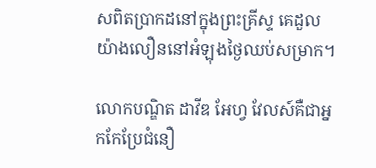សពិតប្រាកដនៅក្នុងព្រះគ្រីស្ទ គេដួលយ៉ាងលឿននៅអំឡុងថ្ងៃឈប់សម្រាក។

លោកបណ្ឌិត ដាវីឌ អែហ្វ វែលស៍គឺជាអ្នកកែប្រែជំនឿ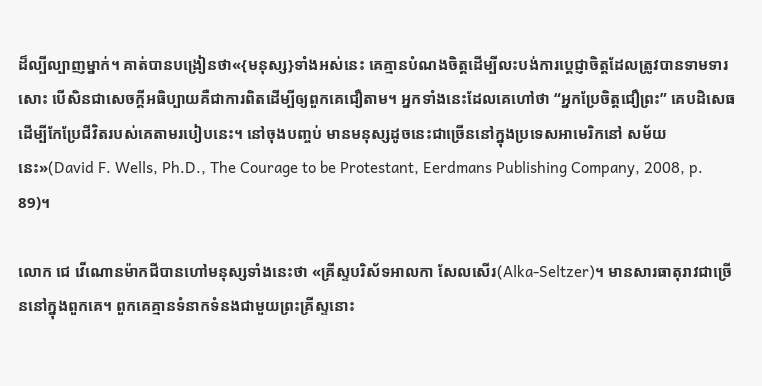ដ៏ល្បីល្បាញម្នាក់។ គាត់បានបង្រៀនថា«{មនុស្ស}ទាំងអស់នេះ គេគ្មានបំណងចិត្ដដើម្បីលះបង់ការប្ដេជ្ញាចិត្ដដែលត្រូវបានទាមទារសោះ បើសិនជាសេចក្ដីអធិប្បាយគឺជាការពិតដើម្បីឲ្យពួកគេជឿតាម។ អ្នកទាំងនេះដែលគេហៅថា “អ្នកប្រែចិត្ដជឿព្រះ” គេបដិសេធដើម្បីកែប្រែជីវិតរបស់គេតាមរបៀបនេះ។ នៅចុងបញ្ចប់ មានមនុស្សដូចនេះជាច្រើននៅក្នុងប្រទេសអាមេរិកនៅ សម័យនេះ»(David F. Wells, Ph.D., The Courage to be Protestant, Eerdmans Publishing Company, 2008, p. 89)។

លោក ជេ វើណោនម៉ាកជីបានហៅមនុស្សទាំងនេះថា «គ្រីស្ទបរិស័ទអាលកា សែលសើរ(Alka-Seltzer)។ មានសារធាតុរាវជាច្រើននៅក្នុងពួកគេ។ ពួកគេគ្មានទំនាកទំនងជាមួយព្រះគ្រីស្ទនោះ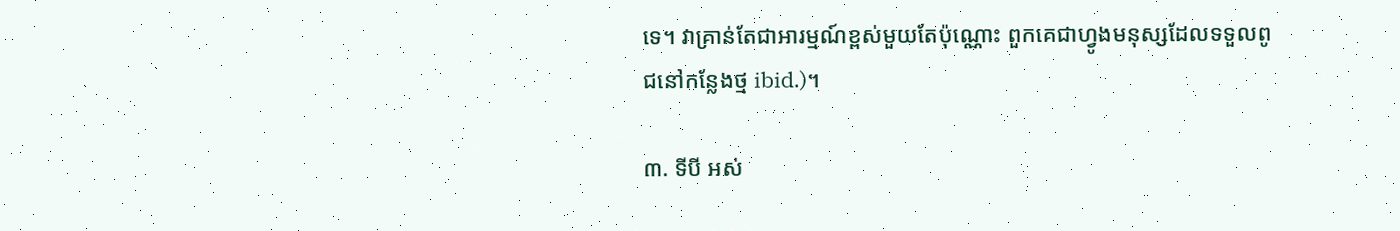ទេ។ វាគ្រាន់តែជាអារម្មណ៍ខ្ពស់មួយតែប៉ុណ្ណោះ ពួកគេជាហ្វូងមនុស្សដែលទទួលពូជនៅកន្លែងថ្ម ibid.)។

៣. ទីបី អស់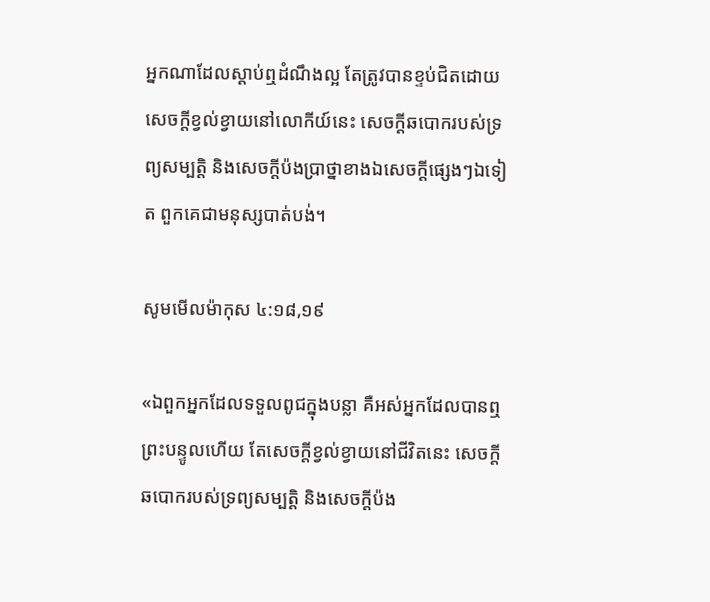អ្នកណាដែលស្ដាប់ឮដំណឹងល្អ តែត្រូវបានខ្ទប់ជិតដោយសេចក្ដីខ្វល់ខ្វាយនៅលោកីយ៍នេះ សេចក្ដីឆបោករបស់ទ្រព្យសម្បត្ដិ និងសេចក្តីប៉ងប្រាថ្នាខាងឯសេចក្តីផ្សេងៗឯទៀត ពួកគេជាមនុស្សបាត់បង់។

សូមមើលម៉ាកុស ៤:១៨,១៩

«ឯពួកអ្នកដែលទទួលពូជក្នុងបន្លា គឺអស់អ្នកដែលបានឮព្រះបន្ទូលហើយ តែសេចក្តីខ្វល់ខ្វាយនៅជីវិតនេះ សេចក្តីឆបោករបស់ទ្រព្យសម្បត្តិ និងសេចក្តីប៉ង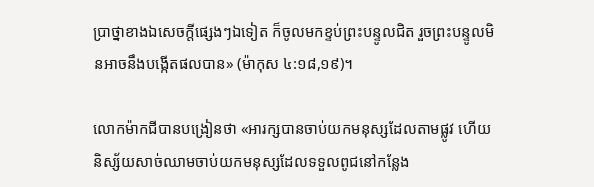ប្រាថ្នាខាងឯសេចក្តីផ្សេងៗឯទៀត ក៏ចូលមកខ្ទប់ព្រះបន្ទូលជិត រួចព្រះបន្ទូលមិនអាចនឹងបង្កើតផលបាន» (ម៉ាកុស ៤:១៨,១៩)។

លោកម៉ាកជីបានបង្រៀនថា «អារក្សបានចាប់យកមនុស្សដែលតាមផ្លូវ ហើយនិស្ស័យសាច់ឈាមចាប់យកមនុស្សដែលទទួលពូជនៅកន្លែង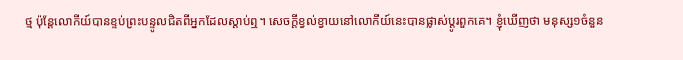ថ្ម ប៉ុន្ដែលោកីយ៍បានខ្ទប់ព្រះបន្ទូលជិតពីអ្នកដែលស្ដាប់ឮ។ សេចក្ដីខ្វល់ខ្វាយនៅលោកីយ៍នេះបានផ្លាស់ប្ដូរពួកគេ។ ខ្ញុំឃើញថា មនុស្ស១ចំនួន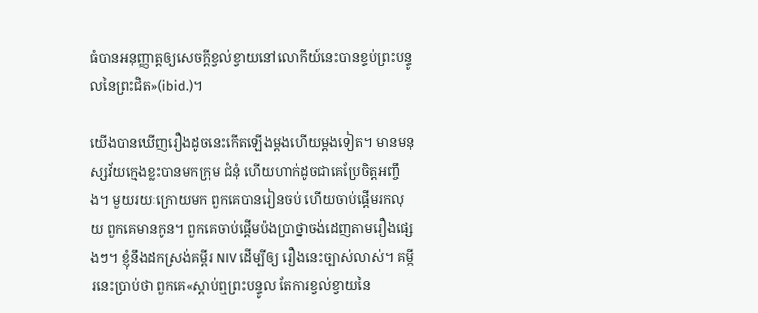ធំបានអនុញ្ញាត្ដឲ្យសេចក្ដីខ្វល់ខ្វាយនៅលោកីយ៍នេះបានខ្ទប់ព្រះបន្ទូលនៃព្រះជិត»(ibid.)។

យើងបានឃើញរឿងដូចនេះកើតឡើងម្ដងហើយម្ដងទៀត។ មានមនុស្សវ័យក្មេងខ្លះបានមកក្រុម ជំនុំ ហើយហាក់ដូចជាគេប្រែចិត្ដអញ្ចឹង។ មួយរយៈក្រោយមក ពួកគេបានរៀនចប់ ហើយចាប់ផ្ដើមរកលុយ ពួកគេមានកូន។ ពួកគេចាប់ផ្ដើមប៉ងប្រាថ្នាចង់ដេញតាមរឿងផ្សេងៗ។ ខ្ញុំនឹងដកស្រង់គម្ពីរ NIV ដើម្បីឲ្យ រឿងនេះច្បាស់លាស់។ គម្កីរនេះប្រាប់ថា ពួកគេ«ស្ដាប់ឮព្រះបន្ទូល តែការខ្វល់ខ្វាយនៃ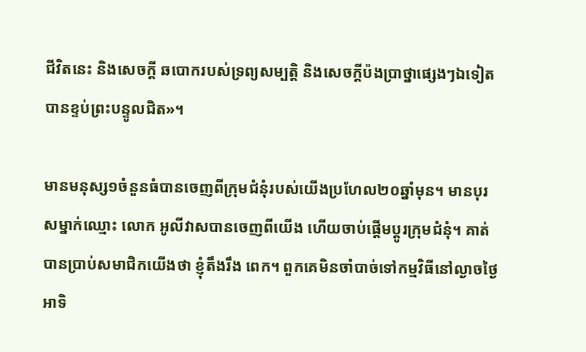ជីវិតនេះ និងសេចក្ដី ឆបោករបស់ទ្រព្យសម្បត្ដិ និងសេចក្ដីប៉ងប្រាថ្នាផ្សេងៗឯទៀតបានខ្ទប់ព្រះបន្ទូលជិត»។

មានមនុស្ស១ចំនួនធំបានចេញពីក្រុមជំនុំរបស់យើងប្រហែល២០ឆ្នាំមុន។ មានបុរសម្នាក់ឈ្មោះ លោក អូលីវាសបានចេញពីយើង ហើយចាប់ផ្ដើមប្ដូរក្រុមជំនុំ។ គាត់បានប្រាប់សមាជិកយើងថា ខ្ញុំតឹងរឹង ពេក។ ពួកគេមិនចាំបាច់ទៅកម្មវិធីនៅល្ងាចថ្ងៃអាទិ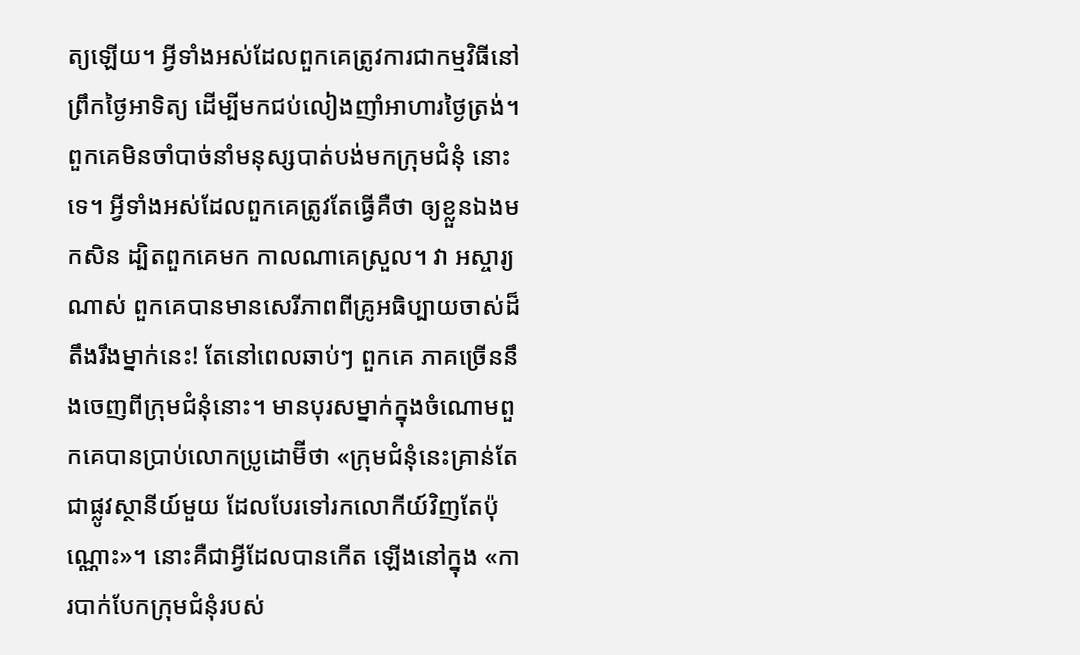ត្យឡើយ។ អ្វីទាំងអស់ដែលពួកគេត្រូវការជាកម្មវិធីនៅ ព្រឹកថ្ងៃអាទិត្យ ដើម្បីមកជប់លៀងញាំអាហារថ្ងៃត្រង់។ ពួកគេមិនចាំបាច់នាំមនុស្សបាត់បង់មកក្រុមជំនុំ នោះទេ។ អ្វីទាំងអស់ដែលពួកគេត្រូវតែធ្វើគឺថា ឲ្យខ្លួនឯងមកសិន ដ្បិតពួកគេមក កាលណាគេស្រួល។ វា អស្ចារ្យណាស់ ពួកគេបានមានសេរីភាពពីគ្រូអធិប្បាយចាស់ដ៏តឹងរឹងម្នាក់នេះ! តែនៅពេលឆាប់ៗ ពួកគេ ភាគច្រើននឹងចេញពីក្រុមជំនុំនោះ។ មានបុរសម្នាក់ក្នុងចំណោមពួកគេបានប្រាប់លោកប្រូដោម៊ីថា «ក្រុមជំនុំនេះគ្រាន់តែជាផ្លូវស្ថានីយ៍មួយ ដែលបែរទៅរកលោកីយ៍វិញតែប៉ុណ្ណោះ»។ នោះគឺជាអ្វីដែលបានកើត ឡើងនៅក្នុង «ការបាក់បែកក្រុមជំនុំរបស់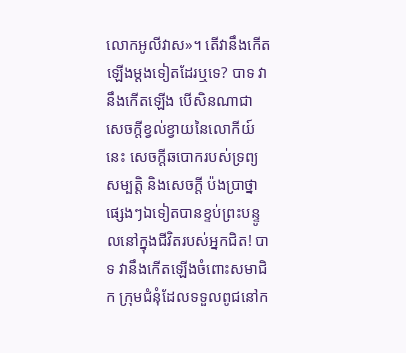លោកអូលីវាស»។ តើវានឹងកើតឡើងម្ដងទៀតដែរឬទេ? បាទ វានឹងកើតឡើង បើសិនណាជាសេចក្ដីខ្វល់ខ្វាយនៃលោកីយ៍នេះ សេចក្ដីឆបោករបស់ទ្រព្យសម្បតិ្ដ និងសេចក្ដី ប៉ងប្រាថ្នាផ្សេងៗឯទៀតបានខ្ទប់ព្រះបន្ទូលនៅក្នុងជីវិតរបស់អ្នកជិត! បាទ វានឹងកើតឡើងចំពោះសមាជិក ក្រុមជំនុំដែលទទួលពូជនៅក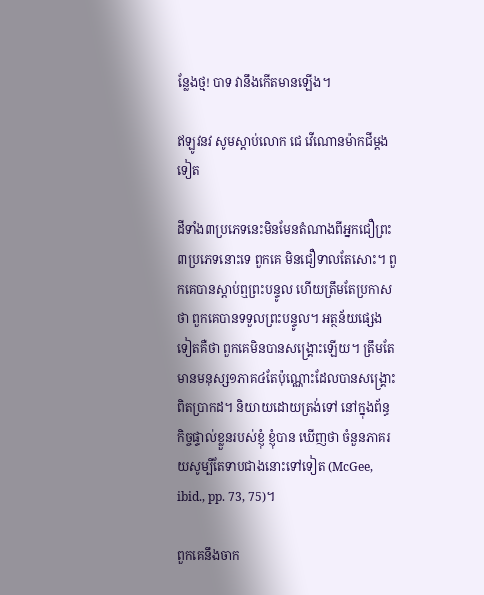ន្លែងថ្ម! បាទ វានឹងកើតមានឡើង។

ឥឡូវនវ សូមស្ដាប់លោក ជេ វើណោនម៉ាកជីម្ដងទៀត

ដីទាំង៣ប្រភេទនេះមិនមែនតំណាងពីអ្នកជឿព្រះ៣ប្រភេទនោះទេ ពួកគេ មិនជឿទាលតែសោះ។ ពួកគេបានស្ដាប់ឮព្រះបន្ទូល ហើយត្រឹមតែប្រកាសថា ពួកគេបានទទួលព្រះបន្ទូល។ អត្ថន័យផ្សេងទៀតគឺថា ពួកគេមិនបានសង្រ្គោះឡើយ។ ត្រឹមតែមានមនុស្ស១ភាគ៤តែប៉ុណ្ណោះដែលបានសង្រ្គោះ ពិតប្រាកដ។ និយាយដោយត្រង់ទៅ នៅក្នុងព័ន្ធកិច្ចផ្ទាល់ខ្លួនរបស់ខ្ញុំ ខ្ញុំបាន ឃើញថា ចំនួនភាគរយសូម្បីតែទាបជាងនោះទៅទៀត (McGee, ibid., pp. 73, 75)។

ពួកគេនឹងចាក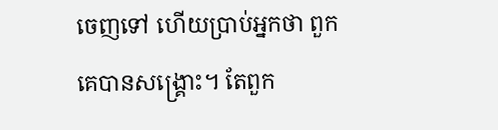ចេញទៅ ហើយប្រាប់អ្នកថា ពួកគេបានសង្រ្គោះ។ តែពួក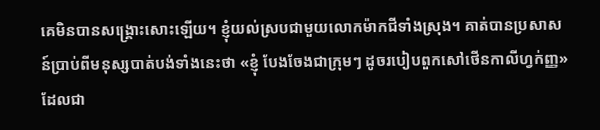គេមិនបានសង្រ្គោះសោះឡើយ។ ខ្ញុំយល់ស្របជាមួយលោកម៉ាកជីទាំងស្រុង។ គាត់បានប្រសាសន៍ប្រាប់ពីមនុស្សបាត់បង់ទាំងនេះថា «ខ្ញុំ បែងចែងជាក្រុមៗ ដូចរបៀបពួកសៅថើនកាលីហ្វក់ញ្ញ» ដែលជា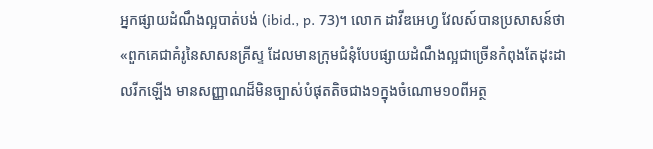អ្នកផ្សាយដំណឹងល្អបាត់បង់ (ibid., p. 73)។ លោក ដាវីឌអេហ្វ វែលស៍បានប្រសាសន៍ថា «ពួកគេជាគំរូនៃសាសនគ្រីស្ទ ដែលមានក្រុមជំនុំបែបផ្សាយដំណឹងល្អជាច្រើនកំពុងតែដុះដាលរីកឡើង មានសញ្ញាណដ៏មិនច្បាស់បំផុតតិចជាង១ក្នុងចំណោម១០ពីអត្ថ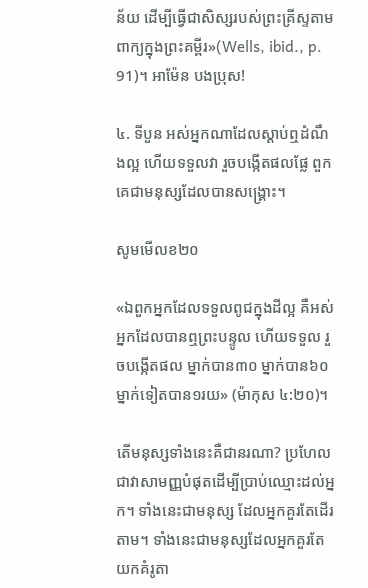ន័យ ដើម្បីធ្វើជាសិស្សរបស់ព្រះគ្រីស្ទតាមពាក្យក្នុងព្រះគម្ពីរ»(Wells, ibid., p. 91)។ អាម៉ែន បងប្រុស!

៤. ទីបួន អស់អ្នកណាដែលស្ដាប់ឮដំណឹងល្អ ហើយទទួលវា រួចបង្កើតផលផ្លែ ពួកគេជាមនុស្សដែលបានសង្រ្គោះ។

សូមមើលខ២០

«ឯពួកអ្នកដែលទទួលពូជក្នុងដីល្អ គឺអស់អ្នកដែលបានឮព្រះបន្ទូល ហើយទទួល រួចបង្កើតផល ម្នាក់បាន៣០ ម្នាក់បាន៦០ ម្នាក់ទៀតបាន១រយ» (ម៉ាកុស ៤:២០)។

តើមនុស្សទាំងនេះគឺជានរណា? ប្រហែលជាវាសាមញ្ញបំផុតដើម្បីប្រាប់ឈ្មោះដល់អ្នក។ ទាំងនេះជាមនុស្ស ដែលអ្នកគួរតែដើរតាម។ ទាំងនេះជាមនុស្សដែលអ្នកគួរតែយកគំរូតា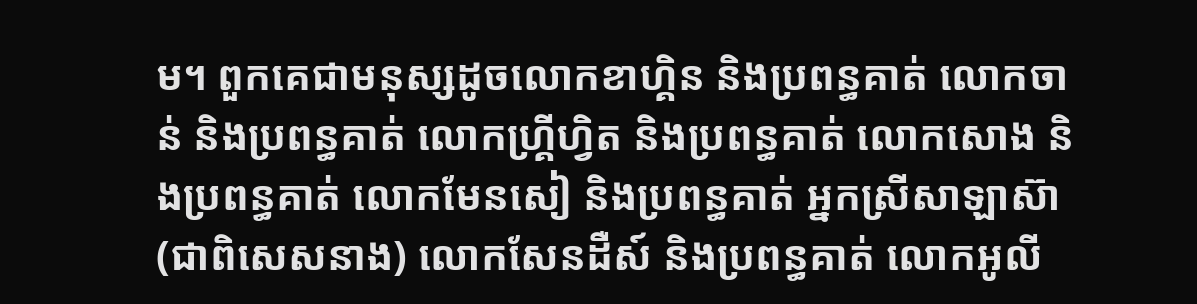ម។ ពួកគេជាមនុស្សដូចលោកខាហ្គិន និងប្រពន្ធគាត់ លោកចាន់ និងប្រពន្ធគាត់ លោកហ្រ្គីហ្វិត និងប្រពន្ធគាត់ លោកសោង និងប្រពន្ធគាត់ លោកមែនសៀ និងប្រពន្ធគាត់ អ្នកស្រីសាឡាស៊ា(ជាពិសេសនាង) លោកសែនដឺស៍ និងប្រពន្ធគាត់ លោកអូលី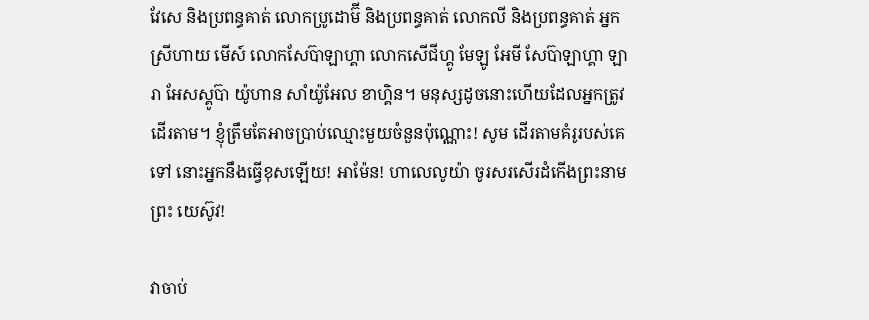វែសេ និងប្រពន្ធគាត់ លោកប្រូដោម៊ី និងប្រពន្ធគាត់ លោកលី និងប្រពន្ធគាត់ អ្នកស្រីហាយ មើស៍ លោកសែប៊ាឡាហ្គា លោកសើជីហ្គូ មែឡូ អែមី សែប៊ាឡាហ្គា ឡារា អែសស្គូប៊ា យ៉ូហាន សាំយ៉ូអែល ខាហ្គិន។ មនុស្សដូចនោះហើយដែលអ្នកត្រូវដើរតាម។ ខ្ញុំត្រឹមតែអាចប្រាប់ឈ្មោះមួយចំនួនប៉ុណ្ណោះ! សូម ដើរតាមគំរូរបស់គេទៅ នោះអ្នកនឹងធ្វើខុសឡើយ! អាម៉ែន! ហាលេលូយ៉ា ចូរសរសើរដំកើងព្រះនាមព្រះ យេស៊ូវ!

វាចាប់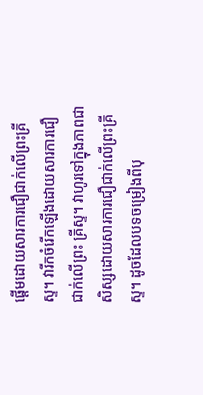ផ្ដើមដោយសារការជឿជាក់លើព្រះគ្រីស្ទ។ វារីកចំរើកឡើងដោយសារការជឿជាក់លើព្រះ គ្រីស្ទ។ វាហូរទៅក្នុងភាពជាសិស្សដោយសារការជឿជាក់លើព្រះគ្រីស្ទ។ ដូចដែលបទចម្រៀងពីបុ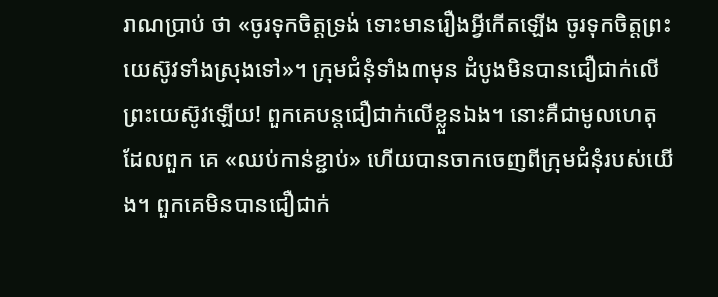រាណប្រាប់ ថា «ចូរទុកចិត្ដទ្រង់ ទោះមានរឿងអ្វីកើតឡើង ចូរទុកចិត្ដព្រះយេស៊ូវទាំងស្រុងទៅ»។ ក្រុមជំនុំទាំង៣មុន ដំបូងមិនបានជឿជាក់លើព្រះយេស៊ូវឡើយ! ពួកគេបន្ដជឿជាក់លើខ្លួនឯង។ នោះគឺជាមូលហេតុដែលពួក គេ «ឈប់កាន់ខ្ជាប់» ហើយបានចាកចេញពីក្រុមជំនុំរបស់យើង។ ពួកគេមិនបានជឿជាក់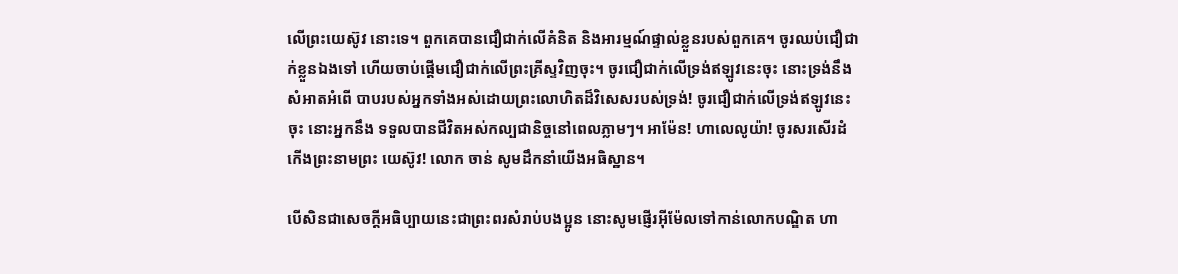លើព្រះយេស៊ូវ នោះទេ។ ពួកគេបានជឿជាក់លើគំនិត និងអារម្មណ៍ផ្ទាល់ខ្លួនរបស់ពួកគេ។ ចូរឈប់ជឿជាក់ខ្លួនឯងទៅ ហើយចាប់ផ្ដើមជឿជាក់លើព្រះគ្រីស្ទវិញចុះ។ ចូរជឿជាក់លើទ្រង់ឥឡូវនេះចុះ នោះទ្រង់នឹងសំអាតអំពើ បាបរបស់អ្នកទាំងអស់ដោយព្រះលោហិតដ៏វិសេសរបស់ទ្រង់! ចូរជឿជាក់លើទ្រង់ឥឡូវនេះចុះ នោះអ្នកនឹង ទទួលបានជីវិតអស់កល្បជានិច្ចនៅពេលភ្លាមៗ។ អាម៉ែន! ហាលេលូយ៉ា! ចូរសរសើរដំកើងព្រះនាមព្រះ យេស៊ូវ! លោក ចាន់ សូមដឹកនាំយើងអធិស្ឋាន។

បើសិនជាសេចក្ដីអធិប្បាយនេះជាព្រះពរសំរាប់បងប្អូន នោះសូមផ្ញើរអ៊ីម៉ែលទៅកាន់លោកបណ្ឌិត ហា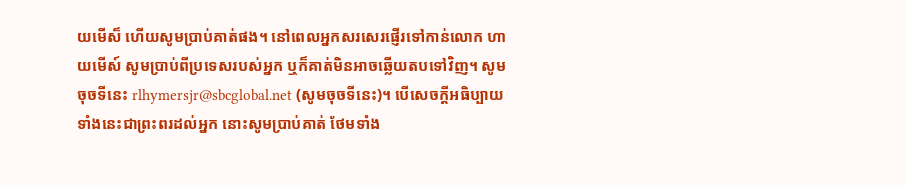យមើស៏ ហើយសូមប្រាប់គាត់ផង។ នៅពេលអ្នកសរសេរផ្ញើរទៅកាន់លោក ហាយមើស៍ សូមប្រាប់ពីប្រទេសរបស់អ្នក ឬក៏គាត់មិនអាចឆ្លើយតបទៅវិញ។ សូមចុចទីនេះ rlhymersjr@sbcglobal.net (សូមចុចទីនេះ)។ បើសេចក្ដីអធិប្បាយទាំងនេះជាព្រះពរដល់អ្នក នោះសូមប្រាប់គាត់ ថែមទាំង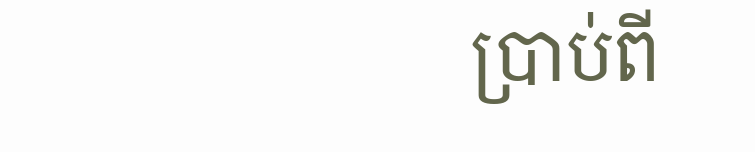ប្រាប់ពី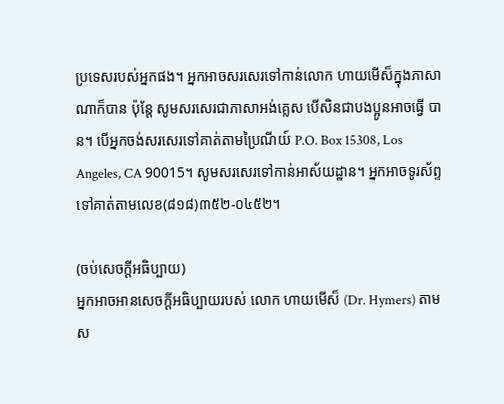ប្រទេសរបស់អ្នកផង។ អ្នកអាចសរសេរទៅកាន់លោក ហាយមើស៏ក្នុងភាសាណាក៏បាន ប៉ុន្ដែ សូមសរសេរជាភាសាអង់គ្លេស បើសិនជាបងប្អូនអាចធ្វើ បាន។ បើអ្នកចង់សរសេរទៅគាត់តាមប្រៃណីយ៍ P.O. Box 15308, Los Angeles, CA 90015។ សូមសរសេរទៅកាន់អាស័យដ្ឋាន។ អ្នកអាចទូរស័ព្ទទៅគាត់តាមលេខ(៨១៨)៣៥២-០៤៥២។

(ចប់សេចក្ដីអធិប្បាយ)
អ្នកអាចអានសេចក្ដីអធិប្បាយរបស់ លោក ហាយមើស៏ (Dr. Hymers) តាម
ស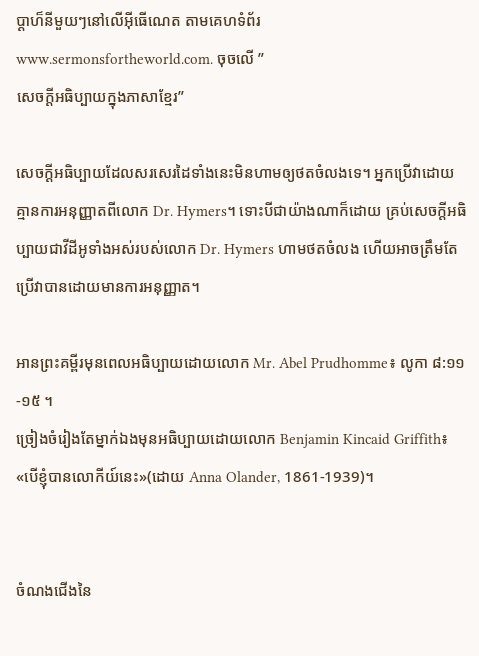ប្ដាហ៏នីមួយៗនៅលើអ៊ីធើណេត តាមគេហទំព័រ
www.sermonsfortheworld.com. ចុចលើ ”
សេចក្ដីអធិប្បាយក្នុងភាសាខ្មែរ”

សេចក្ដីអធិប្បាយដែលសរសេរដៃទាំងនេះមិនហាមឲ្យថតចំលងទេ។ អ្នកប្រើវាដោយគ្មានការអនុញ្ញាតពីលោក Dr. Hymers។ ទោះបីជាយ៉ាងណាក៏ដោយ គ្រប់សេចក្ដីអធិប្បាយជាវីដីអូទាំងអស់របស់លោក Dr. Hymers ហាមថតចំលង ហើយអាចត្រឹមតែប្រើវាបានដោយមានការអនុញ្ញាត។

អានព្រះគម្ពីរមុនពេលអធិប្បាយដោយលោក Mr. Abel Prudhomme៖ លូកា ៨:១១-១៥ ។
ច្រៀងចំរៀងតែម្នាក់ឯងមុនអធិប្បាយដោយលោក Benjamin Kincaid Griffith៖
«បើខ្ញុំបានលោកីយ៍នេះ»(ដោយ Anna Olander, 1861-1939)។


ចំណងជើងនៃ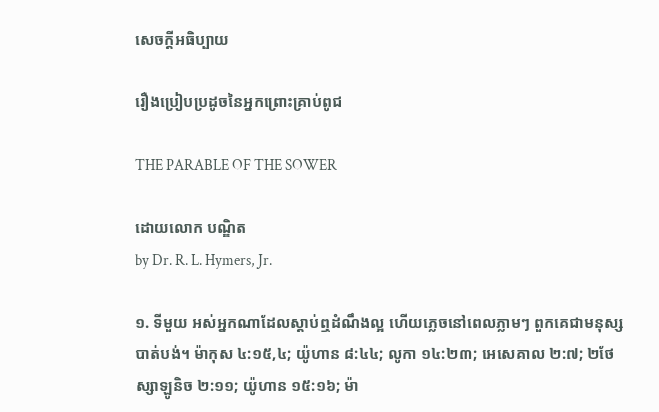សេចក្ដីអធិប្បាយ

រឿងប្រៀបប្រដូចនៃអ្នកព្រោះគ្រាប់ពូជ

THE PARABLE OF THE SOWER

ដោយលោក បណ្ឌិត
by Dr. R. L. Hymers, Jr.

១. ទីមួយ អស់អ្នកណាដែលស្ដាប់ឮដំណឹងល្អ ហើយភ្លេចនៅពេលភ្លាមៗ ពួកគេជាមនុស្សបាត់បង់។ ម៉ាកុស ៤:១៥,៤; យ៉ូហាន ៨:៤៤; លូកា ១៤:២៣; អេសេគាល ២:៧; ២ថែស្សាឡូនិច ២:១១; យ៉ូហាន ១៥:១៦; ម៉ា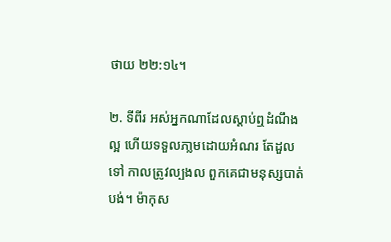ថាយ ២២:១៤។

២. ទីពីរ អស់អ្នកណាដែលស្ដាប់ឮដំណឹងល្អ ហើយទទួលភា្លមដោយអំណរ តែដួលទៅ កាលត្រូវល្បងល ពួកគេជាមនុស្សបាត់បង់។ ម៉ាកុស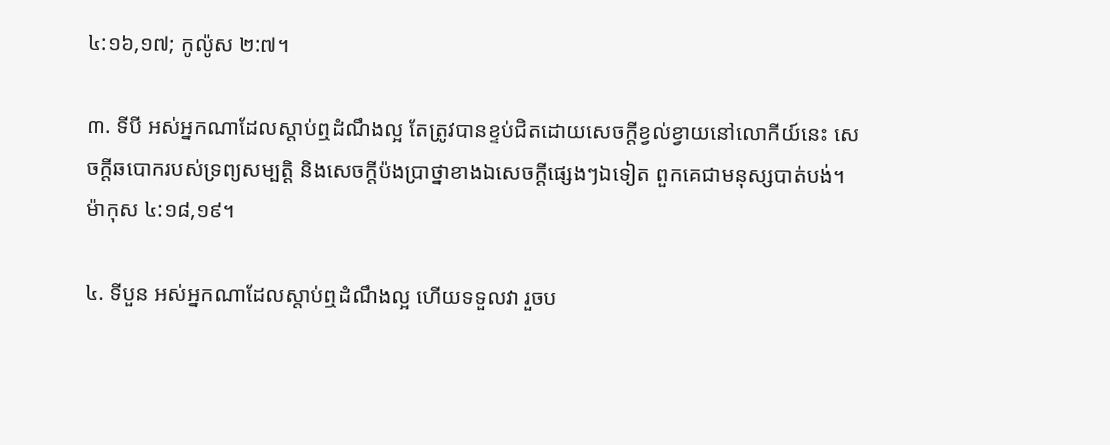៤:១៦,១៧; កូល៉ូស ២:៧។

៣. ទីបី អស់អ្នកណាដែលស្ដាប់ឮដំណឹងល្អ តែត្រូវបានខ្ទប់ជិតដោយសេចក្ដីខ្វល់ខ្វាយនៅលោកីយ៍នេះ សេចក្ដីឆបោករបស់ទ្រព្យសម្បត្ដិ និងសេចក្តីប៉ងប្រាថ្នាខាងឯសេចក្តីផ្សេងៗឯទៀត ពួកគេជាមនុស្សបាត់បង់។ ម៉ាកុស ៤:១៨,១៩។

៤. ទីបួន អស់អ្នកណាដែលស្ដាប់ឮដំណឹងល្អ ហើយទទួលវា រួចប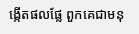ង្កើតផលផ្លែ ពួកគេជាមនុ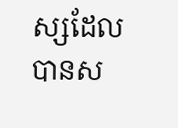ស្សដែលបានស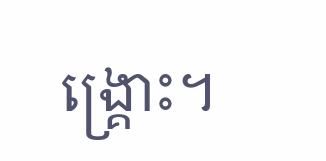ង្រ្គោះ។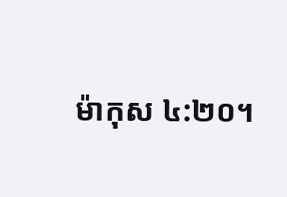ម៉ាកុស ៤:២០។